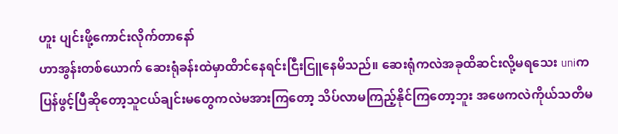ဟူး ပျင်းဖို့ကောင်းလိုက်တာနော်
ဟာအွန်းတစ်ယောက် ဆေးရုံခန်းထဲမှာထိာင်နေရင်းငြီးငြူနေမိသည်။ ဆေးရုံကလဲအခုထိဆင်းလို့မရသေး uniကပြန်ဖွင့်ပြီဆိုတော့သူငယ်ချင်းမတွေကလဲမအားကြတော့ သိပ်လာမကြည့်နိုင်ကြတော့ဘူး အဖေကလဲကိုယ်သတိမ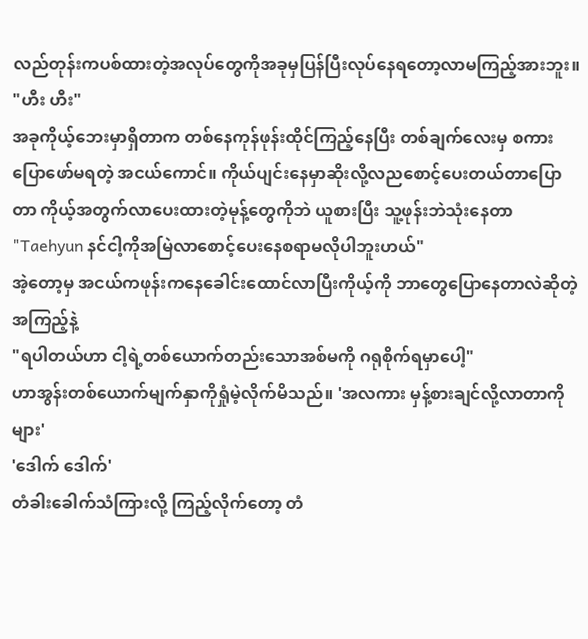လည်တုန်းကပစ်ထားတဲ့အလုပ်တွေကိုအခုမှပြန်ပြီးလုပ်နေရတော့လာမကြည့်အားဘူး။
"ဟီး ဟီး"
အခုကိုယ့်ဘေးမှာရှိတာက တစ်နေကုန်ဖုန်းထိုင်ကြည့်နေပြီး တစ်ချက်လေးမှ စကားပြောဖော်မရတဲ့ အငယ်ကောင်။ ကိုယ်ပျင်းနေမှာဆိုးလို့လညစောင့်ပေးတယ်တာပြောတာ ကိုယ့်အတွက်လာပေးထားတဲ့မုန့်တွေကိုဘဲ ယူစားပြီး သူ့ဖုန်းဘဲသုံးနေတာ
"Taehyun နင်ငါ့ကိုအမြဲလာစောင့်ပေးနေစရာမလိုပါဘူးဟယ်"
အဲ့တော့မှ အငယ်ကဖုန်းကနေခေါင်းထောင်လာပြီးကိုယ့်ကို ဘာတွေပြောနေတာလဲဆိုတဲ့အကြည့်နဲ့
"ရပါတယ်ဟာ ငါ့ရဲ့တစ်ယောက်တည်းသောအစ်မကို ဂရုစိုက်ရမှာပေါ့"
ဟာအွန်းတစ်ယောက်မျက်နှာကိုရှုံမဲ့လိုက်မိသည်။ 'အလကား မှန့်စားချင်လို့လာတာကိုများ'
'ဒေါက် ဒေါက်'
တံခါးခေါက်သံကြားလို့ ကြည့်လိုက်တော့ တံ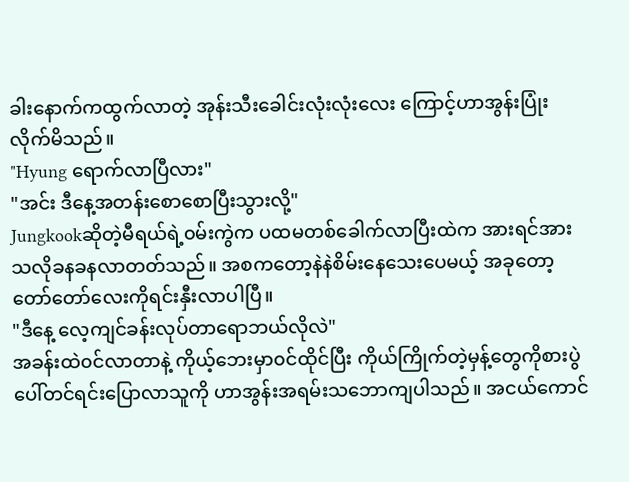ခါးနောက်ကထွက်လာတဲ့ အုန်းသီးခေါင်းလုံးလုံးလေး ကြောင့်ဟာအွန်းပြုံးလိုက်မိသည်။
"Hyung ရောက်လာပြီလား"
"အင်း ဒီနေ့အတန်းစောစောပြီးသွားလို့"
Jungkookဆိုတဲ့မီရယ်ရဲ့၀မ်းကွဲက ပထမတစ်ခေါက်လာပြီးထဲက အားရင်အားသလိုခနခနလာတတ်သည်။ အစကတော့နဲနဲစိမ်းနေသေးပေမယ့် အခုတော့ တော်တော်လေးကိုရင်းနှီးလာပါပြီ။
"ဒီနေ့ လေ့ကျင်ခန်းလုပ်တာရောဘယ်လိုလဲ"
အခန်းထဲ၀င်လာတာနဲ့ ကိုယ့်ဘေးမှာ၀င်ထိုင်ပြီး ကိုယ်ကြိုက်တဲ့မှန့်တွေကိုစားပွဲပေါ်တင်ရင်းပြောလာသူကို ဟာအွန်းအရမ်းသဘောကျပါသည်။ အငယ်ကောင်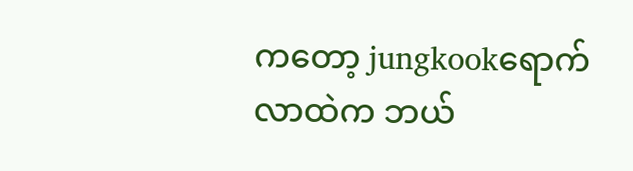ကတော့ jungkookရောက်လာထဲက ဘယ်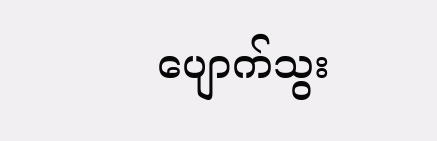ပျောက်သွး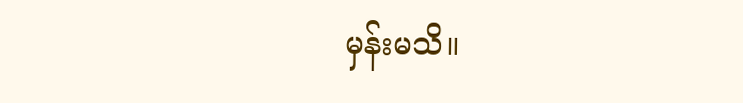မှန်းမသိ။